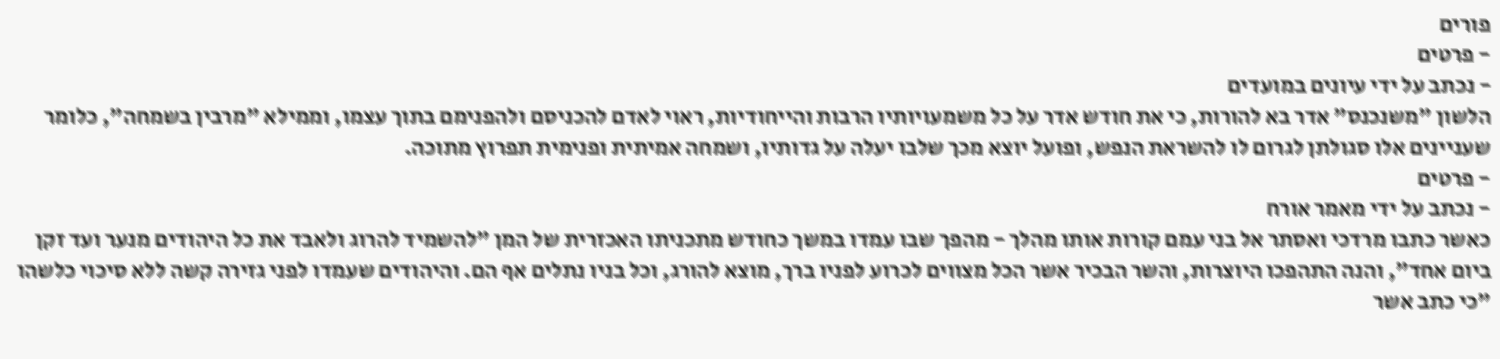פורים
- פרטים
- נכתב על ידי עיונים במועדים
הלשון "משנכנס" אדר בא להורות, כי את חודש אדר על כל משמעויותיו הרבות והייחודיות, ראוי לאדם להכניסם ולהפנימם בתוך עצמו, וממילא "מרבין בשמחה", כלומר שעניינים אלו סגולתן לגרום לו להשראת הנפש, ופועל יוצא מכך שלבו יעלה על גדותיו, ושמחה אמיתית ופנימית תפרוץ מתוכה.
- פרטים
- נכתב על ידי מאמר אורח
כאשר כתבו מרדכי ואסתר אל בני עמם קורות אותו מהלך - מהפך שבו עמדו במשך כחודש מתכניתו האכזרית של המן "להשמיד להרוג ולאבד את כל היהודים מנער ועד זקן ביום אחד", והנה התהפכו היוצרות, והשר הבכיר אשר הכל מצווים לכרוע לפניו ברך, מוצא להורג, וכל בניו נתלים אף הם. והיהודים שעמדו לפני גזירה קשה ללא סיכוי כלשהו "כי כתב אשר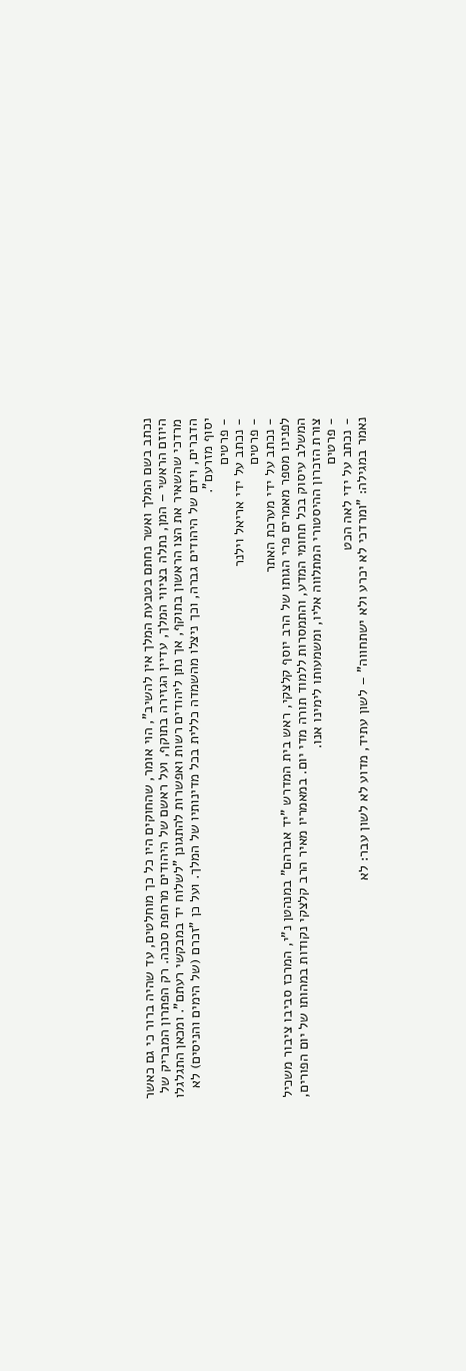נכתב בשם המלך ואשר נחתם בטבעת המלך אין להשיב", הוי אומר, שהחוקים היו כל כך מוחלטים, עד שהיה ברור כי גם כאשר היוזם הראשי – המן, נתלה בציווי המלך, עדיין הגזירה בתוקף, ועל ראשם של היהודים מרחפת סכנה. רק הפתרון המבריק של מרדכי שהשאיר את הצו הראשון בתוקף, אך נתן ליהודים רשות ואפשרות להתגונן "לשלוח יד במבקשי רעתם". ומכאן התגלגלו הדברים, וידם של היהודים גברה, וכך ניצלו מהשמדה כללית בכל מדינותיו של המלך. ועל כן "זכרם (של הימים והניסים) לא יסוף מזרעם".
- פרטים
- נכתב על ידי אריאל וילנר
- פרטים
- נכתב על ידי מערכת האתר
לפנינו מספר מאמרים פרי הגותו של הרב יוסף קלצקי, ראש בית המדרש "יד אברהם" במנהטן נ"י, המרכז סביבו ציבור משכיל המשלב עיסוק בכל תחומי המדע, והתמסרות ללמוד תורה מדי יום. במאמריו מאיר הרב קלצקי נקודות במהותו של יום הפורים, צורת הזכרון ההיסטורי המתלווה אליו, ומשמעותו לימינו אנו.
- פרטים
- נכתב על ידי לאה הכט
נאמר במגילה: "ומרדכי לא יכרע ולא ישתחווה" – לשון עתיד, מדוע לא לשון עבר: לא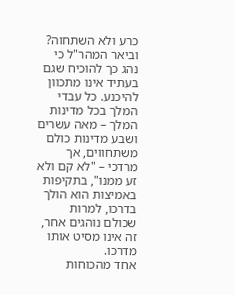כרע ולא השתחוה? וביאר המהר"ל כי נהג כך להוכיח שגם בעתיד אינו מתכוון להיכנע. כל עבדי המלך בכל מדינות המלך – מאה עשרים ושבע מדינות כולם משתחווים, אך מרדכי – "לא קם ולא זע ממנו", בתקיפות באמיצות הוא הולך בדרכו, למרות שכולם נוהגים אחר, זה אינו מסיט אותו מדרכו.
אחד מהכוחות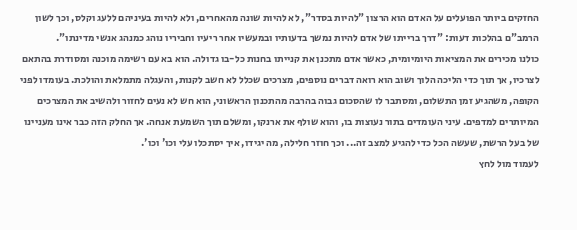החזקים ביותר הפועלים על האדם הוא הרצון "להיות בסדר", לא להיות שונה מהאחרים, ולא להיות בעיניהם ללעג וקלס, וכך לשון הרמב"ם בהלכות דעות: "דרך ברייתו של אדם להיות נמשך בדעותיו ובמעשיו אחר ריעיו וחביריו נוהג כמנהג אנשי מדינתו".
כולנו מכירים את המציאות היומיומית, כאשר אדם מתכנן את קנייתו בחנות כל-בו גדולה. הוא בא עם רשימה מוכנה ומסודרת בהתאם לצרכיו, אך תוך כדי הליכה הלוך ושוב הוא רואה דברים נוספים, מצרכים שכלל לא חשב לקנות, והעגלה מתמלאת והולכת. בעומדו לפני הקופה, משהגיע זמן התשלום, ומסתבר לו שהסכום גבוה בהרבה מהתכנון הראשוני, הוא חש לא נעים לחזור ולהשיב את המצרכים המיותרים למדפים. עיני העומדים בתור נעוצות בו, והוא שולף את ארנקו, ומשלם תוך השמעת אנחה. אך החלק הזה כבר אינו מעניינו של בעל הרשת, שעשה הכל כדי להגיע למצב זה... וכך חוזר חלילה, מה יגידו, איך יסתכלו עלי וכו' וכו'.
לעמוד מול לחץ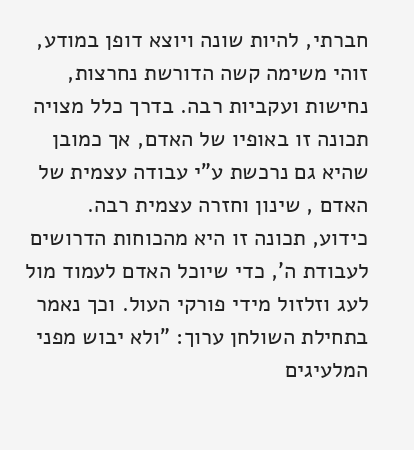חברתי, להיות שונה ויוצא דופן במודע, זוהי משימה קשה הדורשת נחרצות, נחישות ועקביות רבה. בדרך כלל מצויה תכונה זו באופיו של האדם, אך כמובן שהיא גם נרכשת ע"י עבודה עצמית של האדם , שינון וחזרה עצמית רבה.
כידוע, תכונה זו היא מהכוחות הדרושים לעבודת ה', כדי שיוכל האדם לעמוד מול לעג וזלזול מידי פורקי העול. וכך נאמר בתחילת השולחן ערוך: "ולא יבוש מפני המלעיגים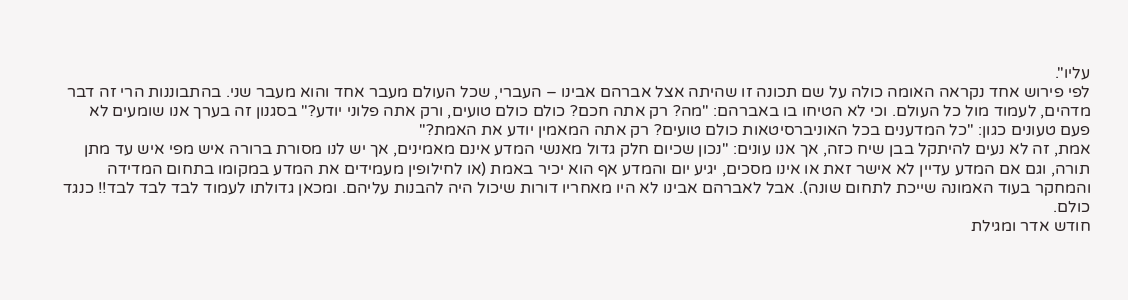עליו".
לפי פירוש אחד נקראה האומה כולה על שם תכונה זו שהיתה אצל אברהם אבינו – העברי, שכל העולם מעבר אחד והוא מעבר שני. בהתבוננות הרי זה דבר מדהים, לעמוד מול כל העולם. וכי לא הטיחו בו באברהם: "מה? רק אתה חכם? כולם כולם טועים, ורק אתה פלוני יודע?" בסגנון זה בערך אנו שומעים לא פעם טעונים כגון: "כל המדענים בכל האוניברסיטאות כולם טועים? רק אתה המאמין יודע את האמת?"
אמת, זה לא נעים להיתקל בבן שיח כזה, אך אנו עונים: "נכון שכיום חלק גדול מאנשי המדע אינם מאמינים, אך יש לנו מסורת ברורה איש מפי איש עד מתן תורה, וגם אם המדע עדיין לא אישר זאת או אינו מסכים, יגיע יום והמדע אף הוא יכיר באמת (או לחילופין מעמידים את המדע במקומו בתחום המדידה והמחקר בעוד האמונה שייכת לתחום שונה). אבל לאברהם אבינו לא היו מאחריו דורות שיכול היה להבנות עליהם. ומכאן גדולתו לעמוד לבד לבד לבד!! כנגד כולם.
חודש אדר ומגילת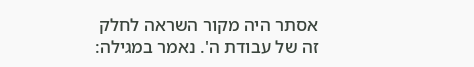אסתר היה מקור השראה לחלק זה של עבודת ה'. נאמר במגילה: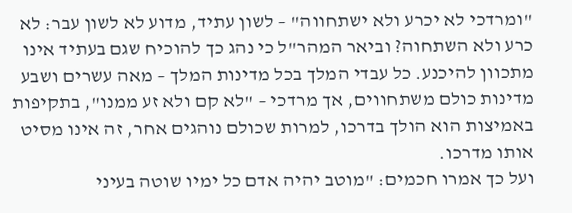"ומרדכי לא יכרע ולא ישתחווה" – לשון עתיד, מדוע לא לשון עבר: לא כרע ולא השתחוה? וביאר המהר"ל כי נהג כך להוכיח שגם בעתיד אינו מתכוון להיכנע. כל עבדי המלך בכל מדינות המלך – מאה עשרים ושבע מדינות כולם משתחווים, אך מרדכי – "לא קם ולא זע ממנו", בתקיפות באמיצות הוא הולך בדרכו, למרות שכולם נוהגים אחר, זה אינו מסיט אותו מדרכו.
ועל כך אמרו חכמים: "מוטב יהיה אדם כל ימיו שוטה בעיני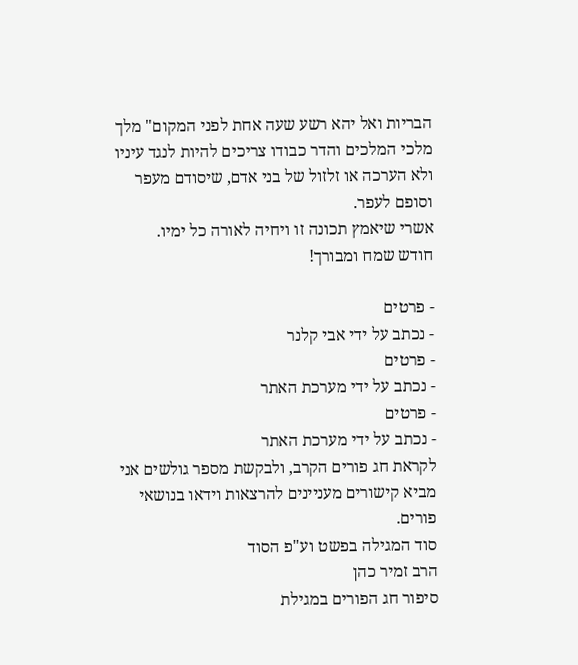הבריות ואל יהא רשע שעה אחת לפני המקום" מלך מלכי המלכים והדר כבודו צריכים להיות לנגד עיניו ולא הערכה או זלזול של בני אדם, שיסודם מעפר וסופם לעפר.
אשרי שיאמץ תכונה זו ויחיה לאורה כל ימיו.
חודש שמח ומבורך!

- פרטים
- נכתב על ידי אבי קלנר
- פרטים
- נכתב על ידי מערכת האתר
- פרטים
- נכתב על ידי מערכת האתר
לקראת חג פורים הקרב, ולבקשת מספר גולשים אני מביא קישורים מעניינים להרצאות וידאו בנושאי פורים.
סוד המגילה בפשט וע"פ הסוד
הרב זמיר כהן
סיפור חג הפורים במגילת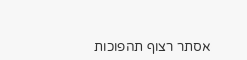אסתר רצוף תהפוכות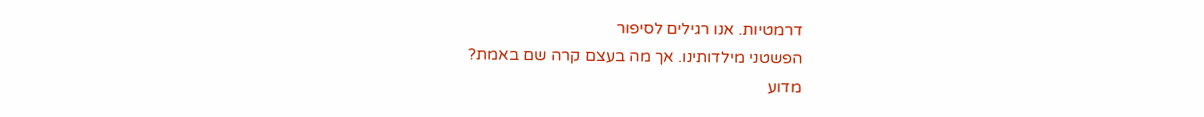דרמטיות. אנו רגילים לסיפור
הפשטני מילדותינו. אך מה בעצם קרה שם באמת?
מדוע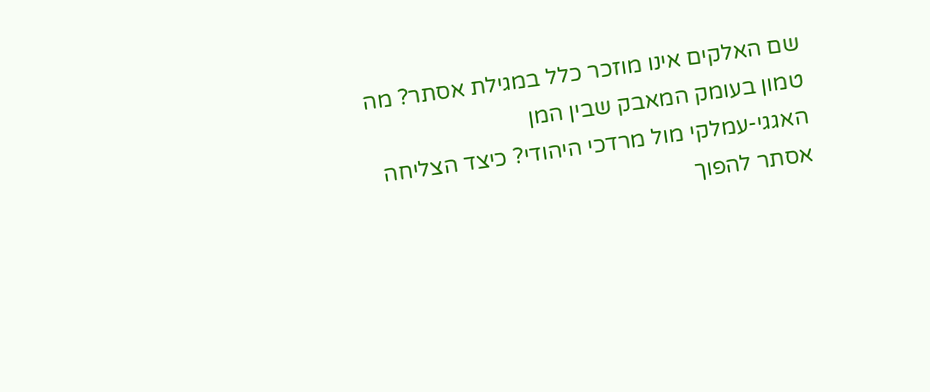שם האלקים אינו מוזכר כלל במגילת אסתר? מה טמון בעומק המאבק שבין המן
האגגי-עמלקי מול מרדכי היהודי? כיצד הצליחה אסתר להפוך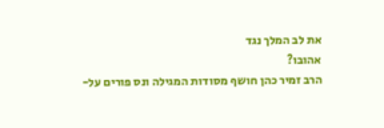את לב המלך נגד
אהובו?
הרב זמיר כהן חושף מסודות המגילה ונס פורים על-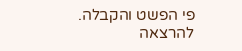פי הפשט והקבלה.
להרצאה